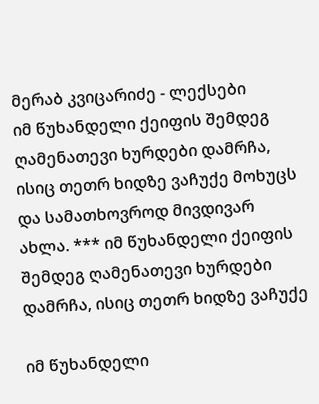მერაბ კვიცარიძე - ლექსები
იმ წუხანდელი ქეიფის შემდეგ ღამენათევი ხურდები დამრჩა, ისიც თეთრ ხიდზე ვაჩუქე მოხუცს და სამათხოვროდ მივდივარ ახლა. *** იმ წუხანდელი ქეიფის შემდეგ ღამენათევი ხურდები დამრჩა, ისიც თეთრ ხიდზე ვაჩუქე

იმ წუხანდელი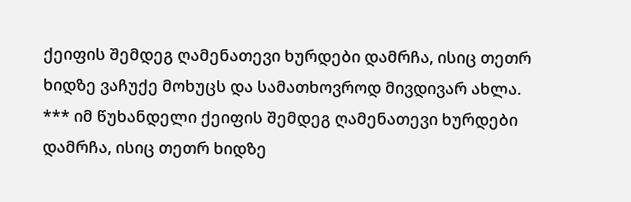ქეიფის შემდეგ ღამენათევი ხურდები დამრჩა, ისიც თეთრ ხიდზე ვაჩუქე მოხუცს და სამათხოვროდ მივდივარ ახლა. *** იმ წუხანდელი ქეიფის შემდეგ ღამენათევი ხურდები დამრჩა, ისიც თეთრ ხიდზე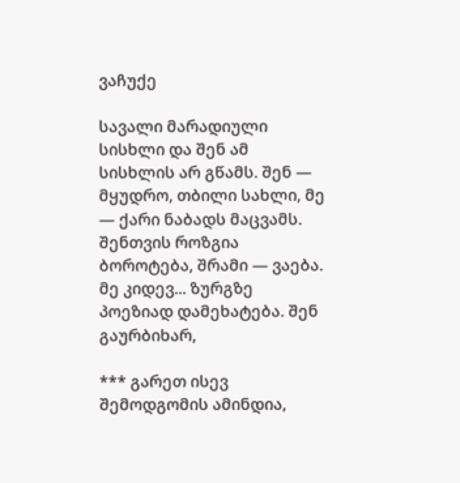ვაჩუქე

სავალი მარადიული სისხლი და შენ ამ სისხლის არ გწამს. შენ — მყუდრო, თბილი სახლი, მე — ქარი ნაბადს მაცვამს. შენთვის როზგია ბოროტება, შრამი — ვაება. მე კიდევ... ზურგზე პოეზიად დამეხატება. შენ გაურბიხარ,

*** გარეთ ისევ შემოდგომის ამინდია,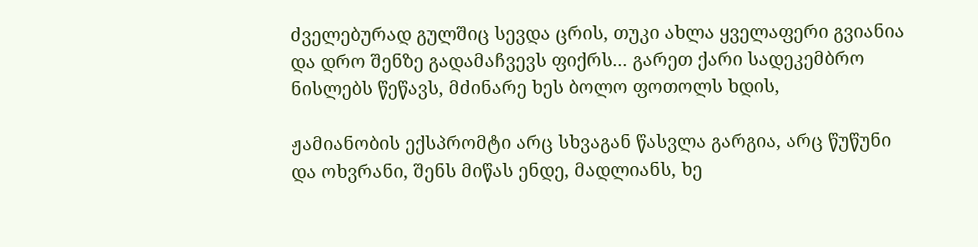ძველებურად გულშიც სევდა ცრის, თუკი ახლა ყველაფერი გვიანია და დრო შენზე გადამაჩვევს ფიქრს... გარეთ ქარი სადეკემბრო ნისლებს წეწავს, მძინარე ხეს ბოლო ფოთოლს ხდის,

ჟამიანობის ექსპრომტი არც სხვაგან წასვლა გარგია, არც წუწუნი და ოხვრანი, შენს მიწას ენდე, მადლიანს, ხე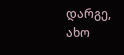დარგე, ახო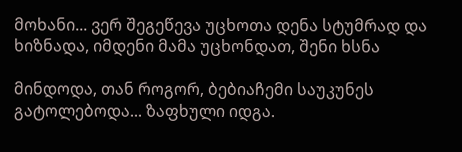მოხანი... ვერ შეგეწევა უცხოთა დენა სტუმრად და ხიზნადა, იმდენი მამა უცხონდათ, შენი ხსნა

მინდოდა, თან როგორ, ბებიაჩემი საუკუნეს გატოლებოდა... ზაფხული იდგა.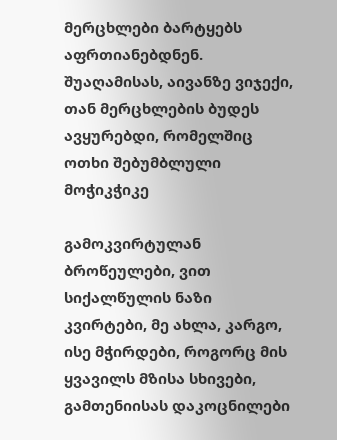მერცხლები ბარტყებს აფრთიანებდნენ. შუაღამისას, აივანზე ვიჯექი, თან მერცხლების ბუდეს ავყურებდი, რომელშიც ოთხი შებუმბლული მოჭიკჭიკე

გამოკვირტულან ბროწეულები, ვით სიქალწულის ნაზი კვირტები, მე ახლა, კარგო, ისე მჭირდები, როგორც მის ყვავილს მზისა სხივები, გამთენიისას დაკოცნილები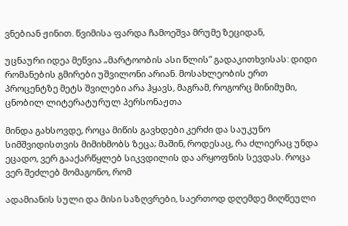ვნებიან ჟინით. წვიმისა ფარდა ჩამოეშვა მრუმე ზეციდან,

უცნაური იდეა მეწვია „მარტოობის ასი წლის“ გადაკითხვისას: დიდი რომანების გმირები უშვილონი არიან. მოსახლეობის ერთ პროცენტზე მეტს შვილები არა ჰყავს, მაგრამ, როგორც მინიმუმი, ცნობილ ლიტერატურულ პერსონაჟთა

მინდა გახსოვდე, როცა მიწის გავხდები კერძი და საუკუნო სიმშვიდისთვის მიმიხმობს ზეცა; მაშინ, როდესაც, რა ძლიერაც უნდა ეცადო, ვერ გააქარწყლებ სიკვდილის და არყოფნის სევდას. როცა ვერ შეძლებ მომაგონო, რომ

ადამიანის სული და მისი საზღვრები, საერთოდ დღემდე მიღწეული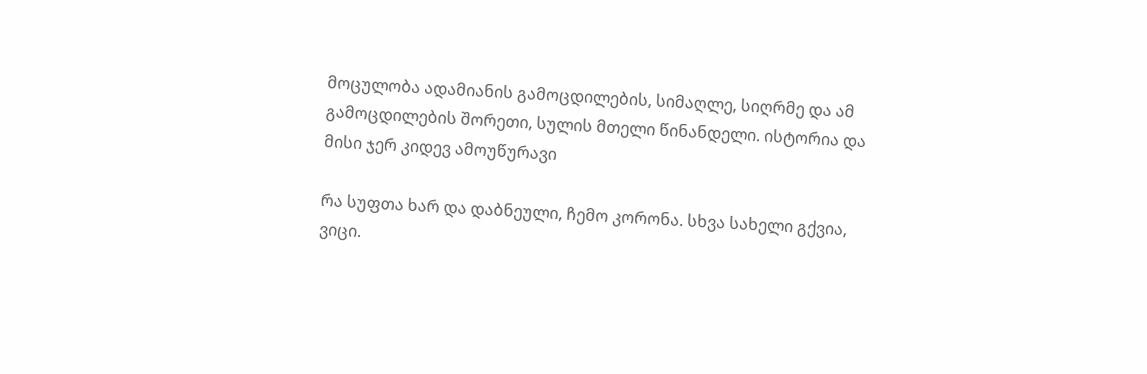მოცულობა ადამიანის გამოცდილების, სიმაღლე, სიღრმე და ამ გამოცდილების შორეთი, სულის მთელი წინანდელი. ისტორია და მისი ჯერ კიდევ ამოუწურავი

რა სუფთა ხარ და დაბნეული, ჩემო კორონა. სხვა სახელი გქვია, ვიცი.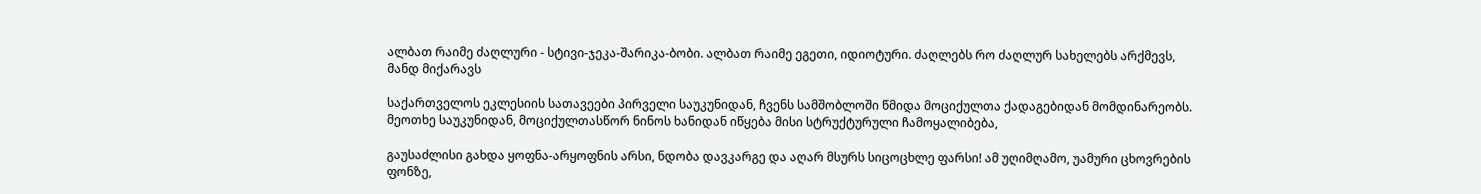ალბათ რაიმე ძაღლური - სტივი-ჯეკა-შარიკა-ბობი. ალბათ რაიმე ეგეთი, იდიოტური. ძაღლებს რო ძაღლურ სახელებს არქმევს, მანდ მიქარავს

საქართველოს ეკლესიის სათავეები პირველი საუკუნიდან, ჩვენს სამშობლოში წმიდა მოციქულთა ქადაგებიდან მომდინარეობს. მეოთხე საუკუნიდან, მოციქულთასწორ ნინოს ხანიდან იწყება მისი სტრუქტურული ჩამოყალიბება,

გაუსაძლისი გახდა ყოფნა-არყოფნის არსი, ნდობა დავკარგე და აღარ მსურს სიცოცხლე ფარსი! ამ უღიმღამო, უამური ცხოვრების ფონზე,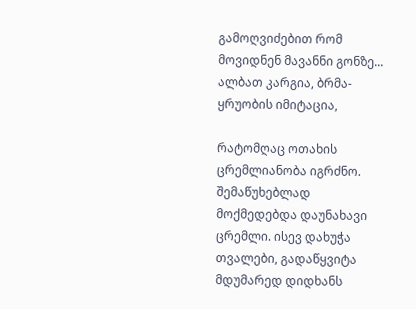გამოღვიძებით რომ მოვიდნენ მავანნი გონზე... ალბათ კარგია, ბრმა-ყრუობის იმიტაცია,

რატომღაც ოთახის ცრემლიანობა იგრძნო. შემაწუხებლად მოქმედებდა დაუნახავი ცრემლი. ისევ დახუჭა თვალები, გადაწყვიტა მდუმარედ დიდხანს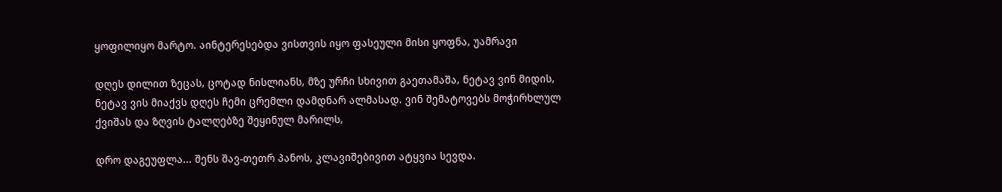ყოფილიყო მარტო. აინტერესებდა ვისთვის იყო ფასეული მისი ყოფნა, უამრავი

დღეს დილით ზეცას, ცოტად ნისლიანს, მზე ურჩი სხივით გაეთამაშა, ნეტავ ვინ მიდის, ნეტავ ვის მიაქვს დღეს ჩემი ცრემლი დამდნარ ალმასად. ვინ შემატოვებს მოჭირხლულ ქვიშას და ზღვის ტალღებზე შეყინულ მარილს,

დრო დაგეუფლა... შენს შავ-თეთრ პანოს, კლავიშებივით ატყვია სევდა.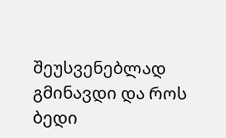შეუსვენებლად გმინავდი და როს ბედი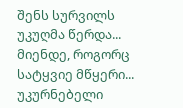შენს სურვილს უკუღმა წერდა... მიენდე, როგორც სატყვიე მწყერი... უკურნებელი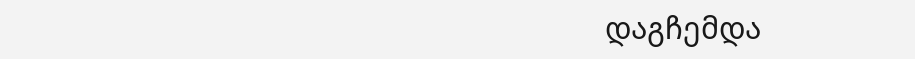დაგჩემდა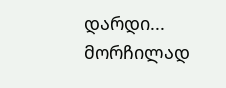დარდი... მორჩილად